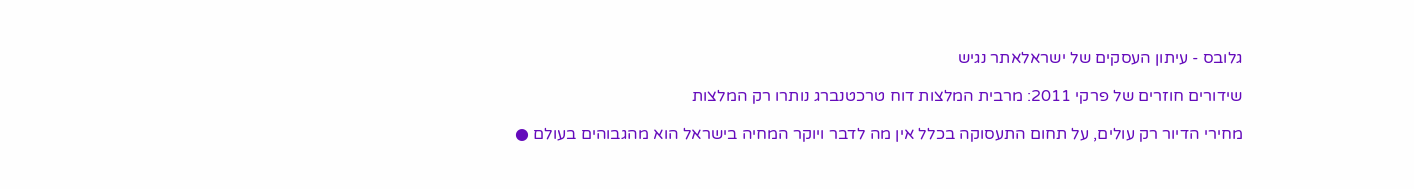גלובס - עיתון העסקים של ישראלאתר נגיש

שידורים חוזרים של פרקי 2011: מרבית המלצות דוח טרכטנברג נותרו רק המלצות

מחירי הדיור רק עולים, על תחום התעסוקה בכלל אין מה לדבר ויוקר המחיה בישראל הוא מהגבוהים בעולם ●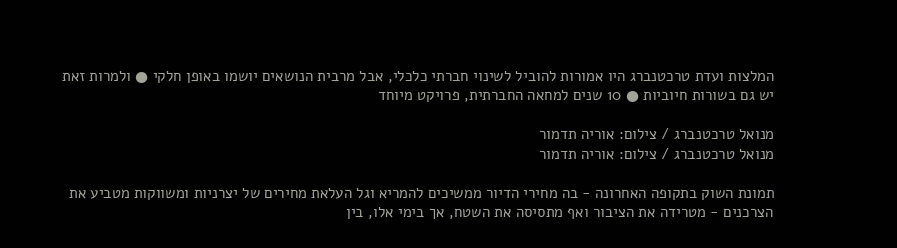המלצות ועדת טרכטנברג היו אמורות להוביל לשינוי חברתי כלכלי, אבל מרבית הנושאים יושמו באופן חלקי ● ולמרות זאת יש גם בשורות חיוביות ● 10 שנים למחאה החברתית, פרויקט מיוחד

מנואל טרכטנברג / צילום: אוריה תדמור
מנואל טרכטנברג / צילום: אוריה תדמור

תמונת השוק בתקופה האחרונה - בה מחירי הדיור ממשיכים להמריא וגל העלאת מחירים של יצרניות ומשווקות מטביע את הצרכנים - מטרידה את הציבור ואף מתסיסה את השטח, אך בימי אלו, בין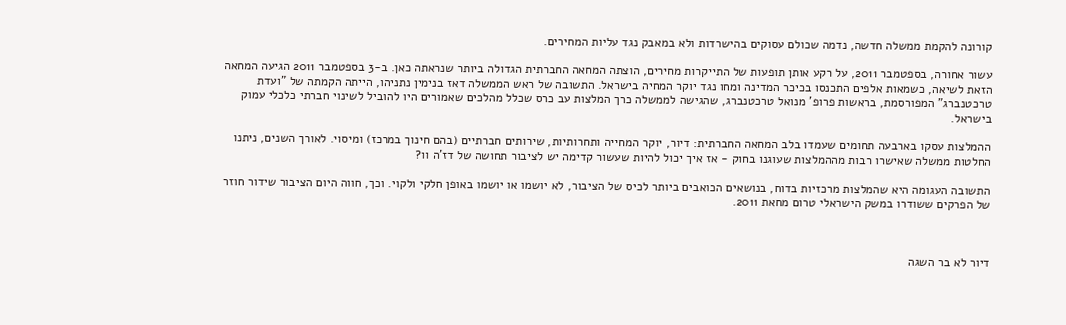קורונה להקמת ממשלה חדשה, נדמה שכולם עסוקים בהישרדות ולא במאבק נגד עליות המחירים.

עשור אחורה, בספטמבר 2011, על רקע אותן תופעות של התייקרות מחירים, הוצתה המחאה החברתית הגדולה ביותר שנראתה כאן. ב-3 בספטמבר 2011 הגיעה המחאה הזאת לשיאה, כשמאות אלפים התכנסו בכיכר המדינה ומחו נגד יוקר המחיה בישראל. התשובה של ראש הממשלה דאז בנימין נתניהו, הייתה הקמתה של "ועדת טרכטנברג" המפורסמת, בראשות פרופ' מנואל טרכטנברג, שהגישה לממשלה כרך המלצות עב כרס שכלל מהלכים שאמורים היו להוביל לשינוי חברתי כלכלי עמוק בישראל.

ההמלצות עסקו בארבעה תחומים שעמדו בלב המחאה החברתית: דיור, יוקר המחייה ותחרותיות, שירותים חברתיים (בהם חינוך במרכז) ומיסוי. לאורך השנים, ניתנו החלטות ממשלה שאישרו רבות מההמלצות שעוגנו בחוק - אז איך יכול להיות שעשור קדימה יש לציבור תחושה של דז'ה וו?

התשובה העגומה היא שהמלצות מרכזיות בדוח, בנושאים הכואבים ביותר לכיס של הציבור, לא יושמו או יושמו באופן חלקי ולקוי. וכך, חווה היום הציבור שידור חוזר של הפרקים ששודרו במשק הישראלי טרום מחאת 2011.



דיור לא בר השגה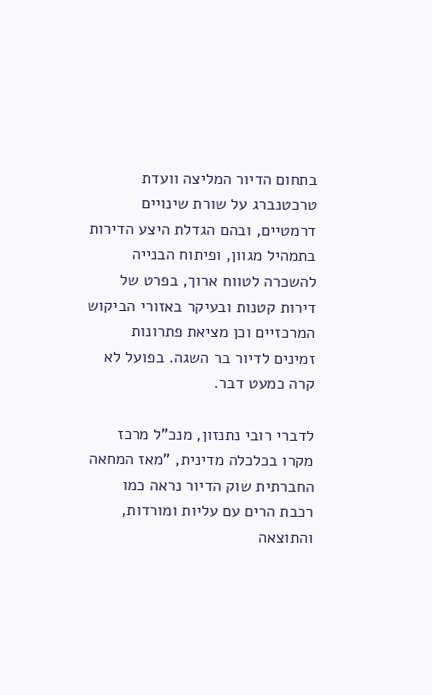בתחום הדיור המליצה וועדת טרכטנברג על שורת שינויים דרמטיים, ובהם הגדלת היצע הדירות בתמהיל מגוון, ופיתוח הבנייה להשכרה לטווח ארוך, בפרט של דירות קטנות ובעיקר באזורי הביקוש המרכזיים וכן מציאת פתרונות זמינים לדיור בר השגה. בפועל לא קרה כמעט דבר.

לדברי רובי נתנזון, מנכ"ל מרכז מקרו בכלכלה מדינית, "מאז המחאה החברתית שוק הדיור נראה כמו רכבת הרים עם עליות ומורדות, והתוצאה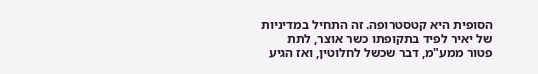הסופית היא קטסטרופה. זה התחיל במדיניות של יאיר לפיד בתקופתו כשר אוצר, לתת פטור ממע"מ, דבר שכשל לחלוטין, ואז הגיע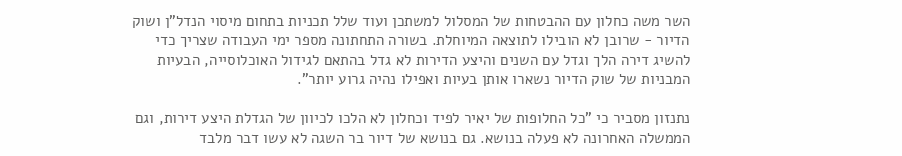השר משה כחלון עם ההבטחות של המסלול למשתכן ועוד שלל תכניות בתחום מיסוי הנדל"ן ושוק הדיור - שרובן לא הובילו לתוצאה המיוחלת. בשורה התחתונה מספר ימי העבודה שצריך כדי להשיג דירה הלך וגדל עם השנים והיצע הדירות לא גדל בהתאם לגידול האוכלוסייה, הבעיות המבניות של שוק הדיור נשארו אותן בעיות ואפילו נהיה גרוע יותר".

נתנזון מסביר כי "כל החלופות של יאיר לפיד וכחלון לא הלכו לכיוון של הגדלת היצע דירות, וגם הממשלה האחרונה לא פעלה בנושא. גם בנושא של דיור בר השגה לא עשו דבר מלבד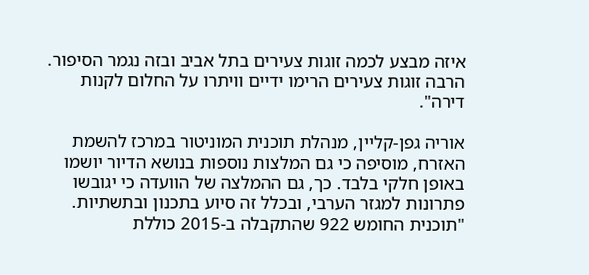איזה מבצע לכמה זוגות צעירים בתל אביב ובזה נגמר הסיפור. הרבה זוגות צעירים הרימו ידיים וויתרו על החלום לקנות דירה".

אוריה גפן-קליין, מנהלת תוכנית המוניטור במרכז להשמת האזרח, מוסיפה כי גם המלצות נוספות בנושא הדיור יושמו באופן חלקי בלבד. כך, גם ההמלצה של הוועדה כי יגובשו פתרונות למגזר הערבי, ובכלל זה סיוע בתכנון ובתשתיות. "תוכנית החומש 922 שהתקבלה ב-2015 כוללת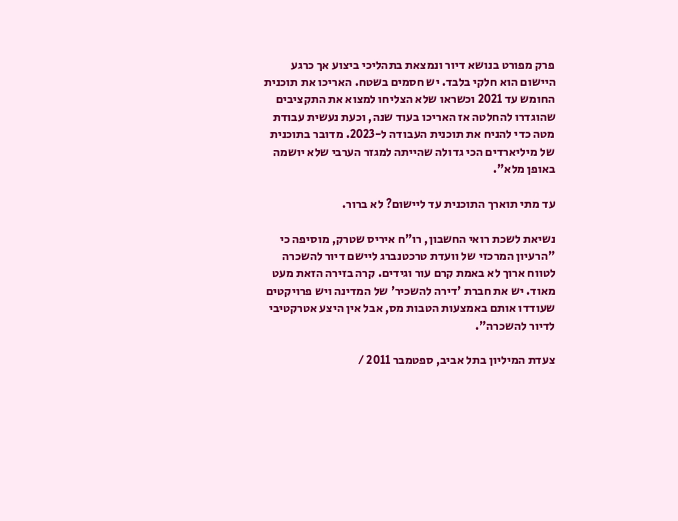פרק מפורט בנושא דיור ונמצאת בתהליכי ביצוע אך כרגע היישום הוא חלקי בלבד. יש חסמים בשטח. האריכו את תוכנית החומש עד 2021 וכשראו שלא הצליחו למצוא את התקציבים שהוגדרו להחלטה אז האריכו בעוד שנה, וכעת נעשית עבודת מטה כדי להניח את תוכנית העבודה ל-2023. מדובר בתוכנית של מיליארדים הכי גדולה שהייתה למגזר הערבי שלא יושמה באופן מלא".

עד מתי תוארך התוכנית עד ליישום? לא ברור.

נשיאת לשכת רואי החשבון, רו"ח איריס שטרק, מוסיפה כי "הרעיון המרכזי של וועדת טרכטנברג ליישם דיור להשכרה לטווח ארוך לא באמת קרם עור וגידים. קרה בזירה הזאת מעט מאוד. יש את חברת 'דירה להשכיר' של המדינה ויש פרויקטים שעודדו אותם באמצעות הטבות מס, אבל אין היצע אטרקטיבי לדיור להשכרה".

צעדת המיליון בתל אביב, ספטמבר 2011 /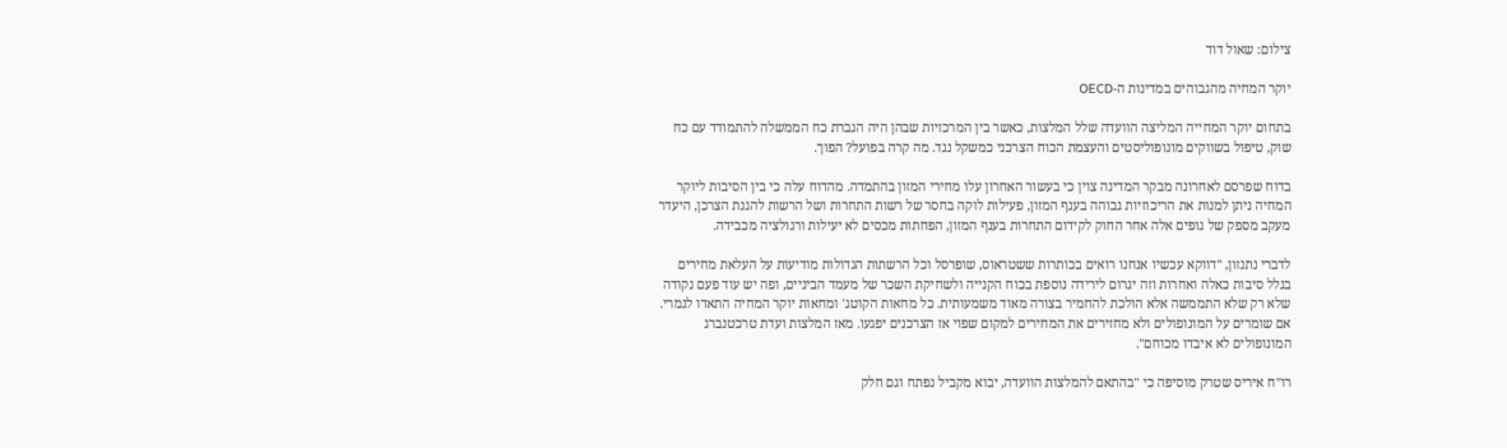צילום: שאול דוד

יוקר המחיה מהגבוהים במדינות ה-OECD

בתחום יוקר המחייה המליצה הוועדה שלל המלצות, כאשר בין המרכזיות שבהן היה הגברת כח הממשלה להתמודד עם כח שוק, טיפול בשווקים מונופוליסטים והעצמת הכוח הצרכני כמשקל נגד. מה קרה בפועל? הפוך.

בדוח שפרסם לאחרונה מבקר המדינה צוין כי בעשור האחרון עלו מחירי המזון בהתמדה. מהדוח עלה כי בין הסיבות ליוקר המחיה ניתן למנות את הריכוזיות גבוהה בענף המזון, פעילות לוקה בחסר של רשות התחרות ושל הרשות להגנת הצרכן, היעדר מעקב מספק של גופים אלה אחר החוק לקידום התחרות בענף המזון, הפחתות מכסים לא יעילות ורגולציה מכבידה.

לדברי נתנזון, "דווקא עכשיו אנחנו רואים בכותרות ששטראוס, שופרסל וכל הרשתות הגדולות מודיעות על העלאת מחירים בגלל סיבות כאלה ואחרות וזה יגרום לירידה נוספת בכוח הקנייה ולשחיקת השכר של מעמד הביניים, ופה יש עוד פעם נקודה שלא רק שלא התממשה אלא הולכת להחמיר בצורה מאוד משמעותית. כל מחאות הקוטג' ומחאות יוקר המחיה התאדו לגמרי. אם שומרים על המונופולים ולא מחזירים את המחירים למקום שפוי אז הצרכנים יפגעו. מאז המלצות ועדת טרכטנברג המונופולים לא איבדו מכוחם".

רו"ח איריס שטרק מוסיפה כי "בהתאם להמלצות הוועדה, יבוא מקביל נפתח וגם חלק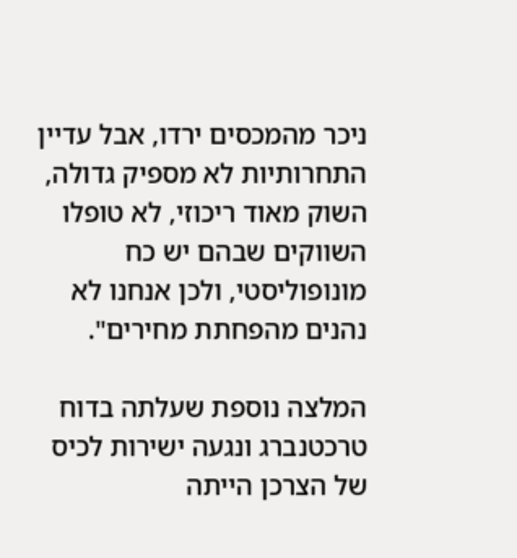ניכר מהמכסים ירדו, אבל עדיין התחרותיות לא מספיק גדולה, השוק מאוד ריכוזי, לא טופלו השווקים שבהם יש כח מונופוליסטי, ולכן אנחנו לא נהנים מהפחתת מחירים".

המלצה נוספת שעלתה בדוח טרכטנברג ונגעה ישירות לכיס של הצרכן הייתה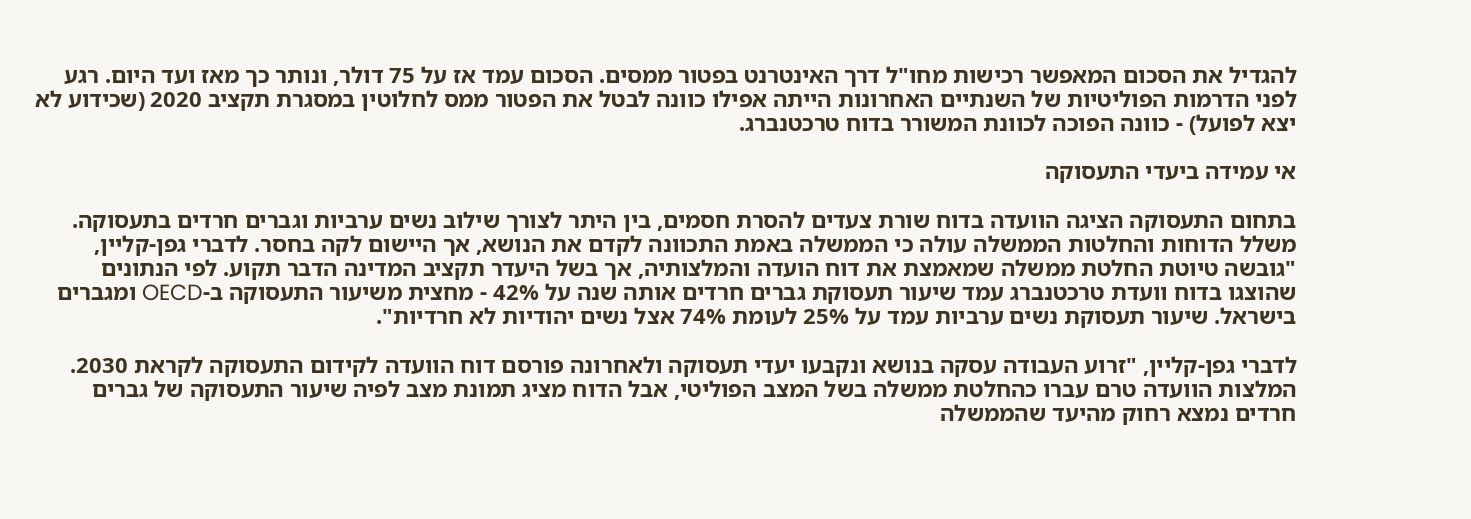להגדיל את הסכום המאפשר רכישות מחו"ל דרך האינטרנט בפטור ממסים. הסכום עמד אז על 75 דולר, ונותר כך מאז ועד היום. רגע לפני הדרמות הפוליטיות של השנתיים האחרונות הייתה אפילו כוונה לבטל את הפטור ממס לחלוטין במסגרת תקציב 2020 (שכידוע לא יצא לפועל) - כוונה הפוכה לכוונת המשורר בדוח טרכטנברג.

אי עמידה ביעדי התעסוקה

בתחום התעסוקה הציגה הוועדה בדוח שורת צעדים להסרת חסמים, בין היתר לצורך שילוב נשים ערביות וגברים חרדים בתעסוקה. משלל הדוחות והחלטות הממשלה עולה כי הממשלה באמת התכוונה לקדם את הנושא, אך היישום לקה בחסר. לדברי גפן-קליין, "גובשה טיוטת החלטת ממשלה שמאמצת את דוח הועדה והמלצותיה, אך בשל היעדר תקציב המדינה הדבר תקוע. לפי הנתונים שהוצגו בדוח וועדת טרכטנברג עמד שיעור תעסוקת גברים חרדים אותה שנה על 42% - מחצית משיעור התעסוקה ב-OECD ומגברים בישראל. שיעור תעסוקת נשים ערביות עמד על 25% לעומת 74% אצל נשים יהודיות לא חרדיות".

לדברי גפן-קליין, "זרוע העבודה עסקה בנושא ונקבעו יעדי תעסוקה ולאחרונה פורסם דוח הוועדה לקידום התעסוקה לקראת 2030. המלצות הוועדה טרם עברו כהחלטת ממשלה בשל המצב הפוליטי, אבל הדוח מציג תמונת מצב לפיה שיעור התעסוקה של גברים חרדים נמצא רחוק מהיעד שהממשלה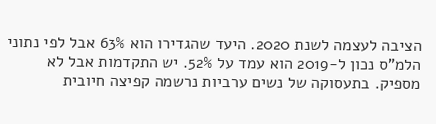הציבה לעצמה לשנת 2020. היעד שהגדירו הוא 63% אבל לפי נתוני הלמ"ס נכון ל-2019 הוא עמד על 52%. יש התקדמות אבל לא מספיק. בתעסוקה של נשים ערביות נרשמה קפיצה חיובית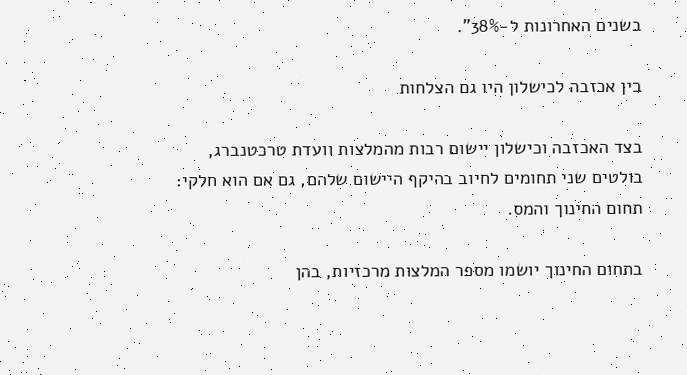בשנים האחרונות ל-38%".

בין אכזבה לכישלון היו גם הצלחות

בצד האכזבה וכישלון יישום רבות מהמלצות וועדת טרכטנברג, בולטים שני תחומים לחיוב בהיקף היישום שלהם, גם אם הוא חלקי: תחום החינוך והמס.

בתחום החינוך יושמו מספר המלצות מרכזיות, בהן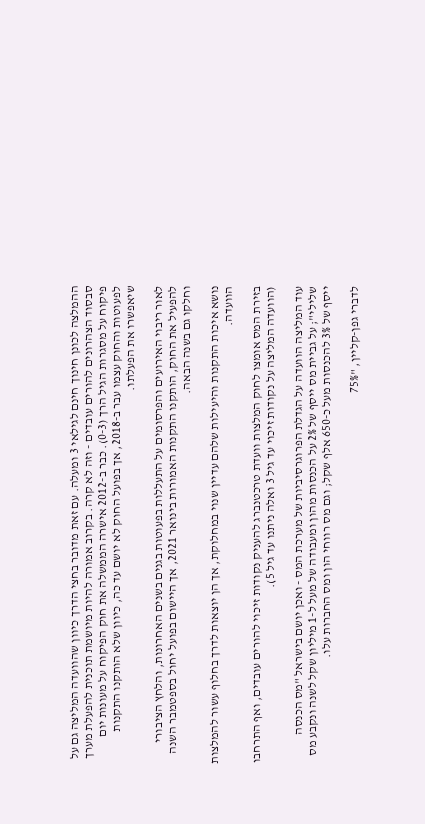ההמלצה לכונן חינוך חינם לגילאי 3 ומעלה. עם זאת מדובר בחצי הדרך כיוון שהוועדה המליצה גם על סבסוד הצהרונים להורים עובדים - וזה לא קרה. בקרוב אמורה להיות מיושמת תוכנית להפעלת מערך פיקוח על מסגרות הגיל הרך (0-3). כבר ב-2012 אישרה הממשלה את חוק הפיקוח על מעונות יום לפעוטות והחוק עצמו עבר ב-2018, אך בפועל החוק לא יושם עד כה, כיוון שלא הותקנו התקנות שיאפשרו את הפעלתו.

לאור ריבוי האירועים והפרסומים על התעללות בפעוטות בגנים בשנים האחרונות, והלחץ הציבורי להפעיל את החוק, הותקנו התקנות האמורות בינואר 2021, אך היישום בפועל יחול בספטמבר השנה וחלקו גם בשנה הבאה.

נושא איכות התקנות והיעילות שלהם עדיין שנוי במחלוקת, אך הן יוצאות לדרך בחלוף עשור להמלצות הוועדה.

בזירת המס אומצו לחוק המלצות וועדת טרכטנברג להעניק נקודות זיכוי להורים עובדים, ואף התרחבו (הוועדה המליצה על נקודות זיכוי עד גיל 3 ואלה ניתנו עד גיל 5).

עוד המליצה הוועדה על הגדלת הפרוגרסיביות של מערכת המס - ואכן יושם בישראל "מס הכנסה שלילי"; על גביית מס ייסף של 2% על הכנסות מהון ומעבודה של מעל ל-1 מיליון שקל לשנה ונקבע מס ייסף של 3% להכנסות מעל כ-650 אלף שקל; וגם מס רווחי הון ומס החברות עלו.

לדברי גפן-קליין, "75%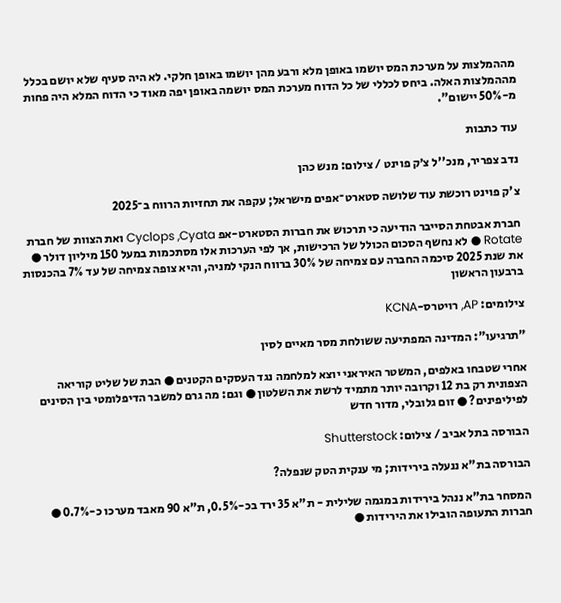מההמלצות על מערכת המס יושמו באופן מלא ורבע מהן יושמו באופן חלקי. לא היה סעיף שלא יושם בכלל מההמלצות האלה. ביחס לכללי של כל הדוח מערכת המס יושמה באופן יפה מאוד כי הדוח המלא היה פחות מ-50% יישום".

עוד כתבות

נדב צפריר, מנכ''ל צ׳ק פוינט / צילום: מנש כהן

צ'ק פוינט רוכשת עוד שלושה סטארט־אפים מישראל; עקפה את תחזיות הרווח ב־2025

חברת אבטחת הסייבר הודיעה כי תרכוש את חברות הסטארט-אפ Cyclops ,Cyata ואת הצוות של חברת Rotate ● לא נחשף הסכום הכולל של הרכישות, אך לפי הערכות אלו מסתכמות במעל 150 מיליון דולר ● את שנת 2025 סיכמה החברה עם צמיחה של 30% ברווח הנקי למניה, והיא צופה צמיחה של עד 7% בהכנסות ברבעון הראשון

צילומים: AP, רויטרס-KCNA

"תרגיעו": המדינה המפתיעה ששולחת מסר מאיים לסין

אחרי שטבחו באלפים, המשטר האיראני יוצא למלחמה נגד העסקים הקטנים ● הבת של שליט קוריאה הצפונית רק בת 12 וקרובה יותר מתמיד לרשת את השלטון ● וגם: מה גרם למשבר הדיפלומטי בין הסינים לפיליפינים? ● זום גלובלי, מדור חדש

הבורסה בתל אביב / צילום: Shutterstock

הבורסה בת"א ננעלה בירידות; מי ענקית הטק שנפלה?

המסחר בת"א ננהל בירידות במגמה שלילית - ת"א 35 ירד בכ-0.5%, ת"א 90 מאבד מערכו כ-0.7% ● חברות התעופה הובילו את הירידות ●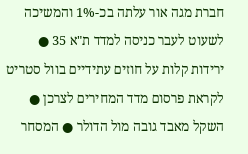חברת מגה אור עלתה בכ-1% והמשיכה לשעוט לעבר כניסה למדד ת"א 35 ● ירידות קלות על חוזים עתידיים בוול סטריט לקראת פרסום מדד המחירים לצרכן ● השקל מאבד גובה מול הדולר ● המסחר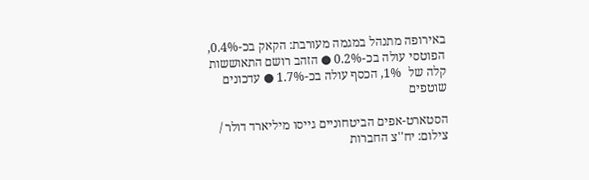באירופה מתנהל במגמה מעורבת: הקאק בכ-0.4%, הפוטסי עולה בכ-0.2% ● הזהב רושם התאוששות קלה של  1%, הכסף עולה בכ-1.7% ● עדכונים שוטפים

הסטארט-אפים הביטחוניים גייסו מיליארד דולר / צילום: יח''צ החברות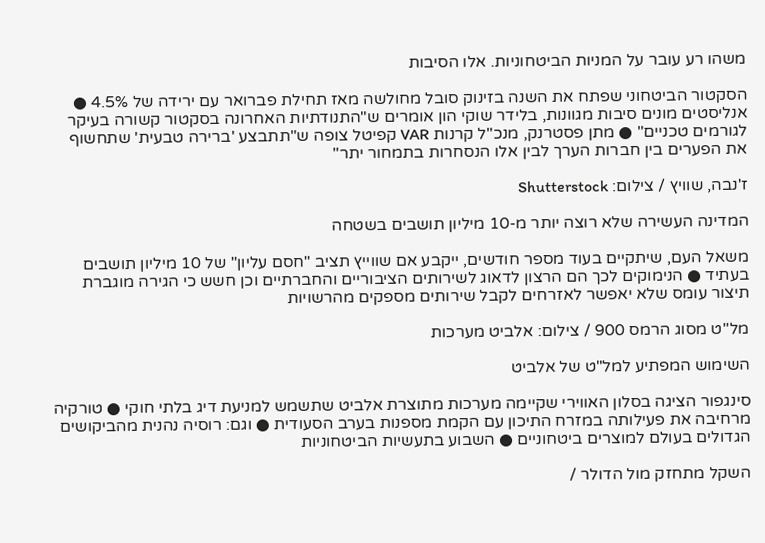משהו רע עובר על המניות הביטחוניות. אלו הסיבות

הסקטור הביטחוני שפתח את השנה בזינוק סובל מחולשה מאז תחילת פברואר עם ירידה של 4.5% ● אנליסטים מונים סיבות מגוונות, בלידר שוקי הון אומרים ש"התנודתיות האחרונה בסקטור קשורה בעיקר לגורמים טכניים" ● מתן פסטרנק, מנכ"ל קרנות VAR קפיטל צופה ש"תתבצע 'ברירה טבעית' שתחשוף את הפערים בין חברות הערך לבין אלו הנסחרות בתמחור יתר"

ז'נבה, שוויץ / צילום: Shutterstock

המדינה העשירה שלא רוצה יותר מ-10 מיליון תושבים בשטחה

משאל העם, שיתקיים בעוד מספר חודשים, ייקבע אם שווייץ תציב "חסם עליון" של 10 מיליון תושבים בעתיד ● הנימוקים לכך הם הרצון לדאוג לשירותים הציבוריים והחברתיים וכן חשש כי הגירה מוגברת תיצור עומס שלא יאפשר לאזרחים לקבל שירותים מספקים מהרשויות

מל''ט מסוג הרמס 900 / צילום: אלביט מערכות

השימוש המפתיע למל"ט של אלביט

סינגפור הציגה בסלון האווירי שקיימה מערכות מתוצרת אלביט שתשמש למניעת דיג בלתי חוקי ● טורקיה מרחיבה את פעילותה במזרח התיכון עם הקמת מספנות בערב הסעודית ● וגם: רוסיה נהנית מהביקושים הגדולים בעולם למוצרים ביטחוניים ● השבוע בתעשיות הביטחוניות

השקל מתחזק מול הדולר /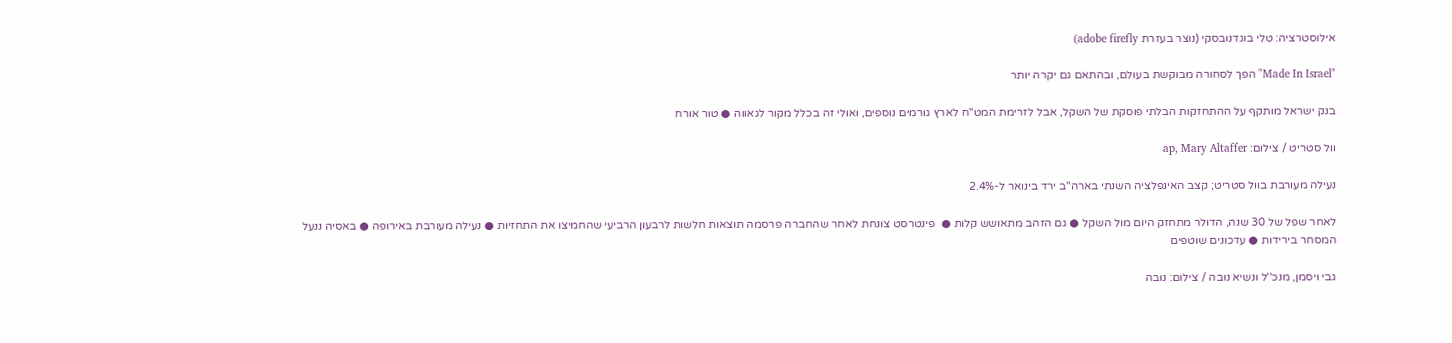אילוסטרציה: טלי בוגדנובסקי (נוצר בעזרת adobe firefly)

"Made In Israel" הפך לסחורה מבוקשת בעולם, ובהתאם גם יקרה יותר

בנק ישראל מותקף על ההתחזקות הבלתי פוסקת של השקל, אבל לזרימת המט"ח לארץ גורמים נוספים, ואולי זה בכלל מקור לגאווה ● טור אורח

וול סטריט / צילום: ap, Mary Altaffer

נעילה מעורבת בוול סטריט; קצב האינפלציה השנתי בארה"ב ירד בינואר ל-2.4%

לאחר שפל של 30 שנה, הדולר מתחזק היום מול השקל ● גם הזהב מתאושש קלות ●  פינטרסט צונחת לאחר שהחברה פרסמה תוצאות חלשות לרבעון הרביעי שהחמיצו את התחזיות ● נעילה מעורבת באירופה ● באסיה ננעל המסחר בירידות ● עדכונים שוטפים

גבי ויסמן, מנכ''ל ונשיא נובה / צילום: נובה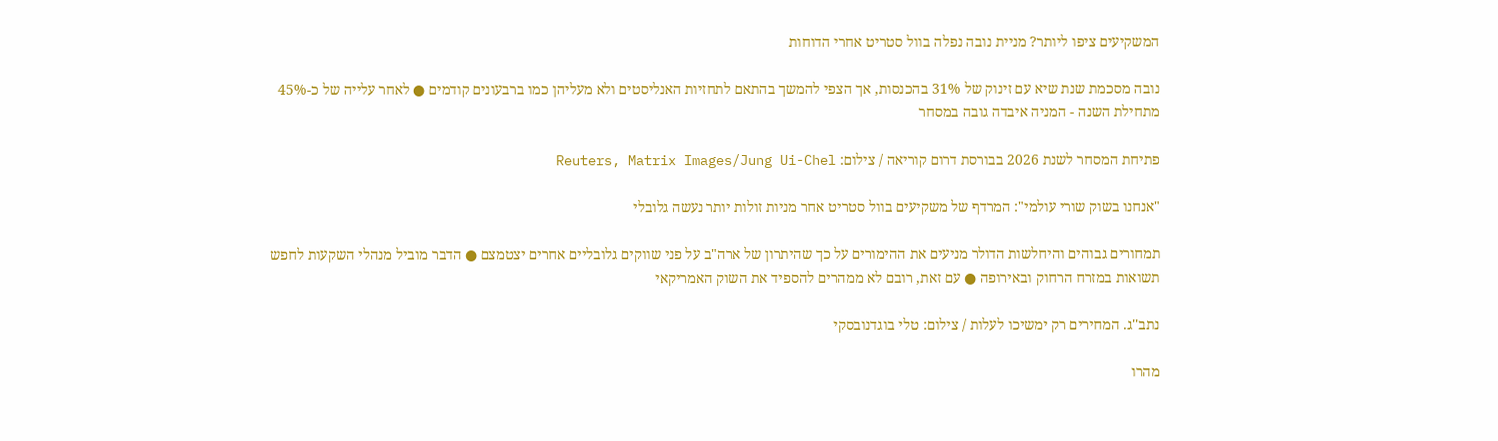המשקיעים ציפו ליותר? מניית נובה נפלה בוול סטריט אחרי הדוחות

נובה מסכמת שנת שיא עם זינוק של 31% בהכנסות, אך הצפי להמשך בהתאם לתחזיות האנליסטים ולא מעליהן כמו ברבעונים קודמים ● לאחר עלייה של כ-45% מתחילת השנה - המניה איבדה גובה במסחר

פתיחת המסחר לשנת 2026 בבורסת דרום קוריאה / צילום: Reuters, Matrix Images/Jung Ui-Chel

"אנחנו בשוק שורי עולמי": המרדף של משקיעים בוול סטריט אחר מניות זולות יותר נעשה גלובלי

תמחורים גבוהים והיחלשות הדולר מניעים את ההימורים על כך שהיתרון של ארה"ב על פני שווקים גלובליים אחרים יצטמצם ● הדבר מוביל מנהלי השקעות לחפש תשואות במזרח הרחוק ובאירופה ● עם זאת, רובם לא ממהרים להספיד את השוק האמריקאי

נתב''ג. המחירים רק ימשיכו לעלות / צילום: טלי בוגדנובסקי

מהרו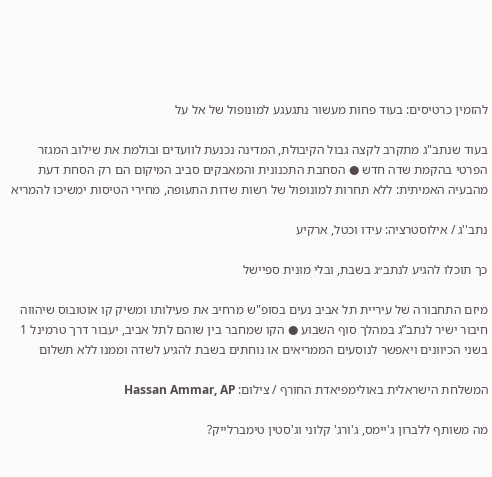להזמין כרטיסים: בעוד פחות מעשור נתגעגע למונופול של אל על

בעוד שנתב"ג מתקרב לקצה גבול הקיבולת, המדינה נכנעת לוועדים ובולמת את שילוב המגזר הפרטי בהקמת שדה חדש ● הסחבת התכנונית והמאבקים סביב המיקום הם רק הסחת דעת מהבעיה האמיתית: ללא תחרות למונופול של רשות שדות התעופה, מחירי הטיסות ימשיכו להמריא

נתב''ג / אילוסטרציה: עידו וכטל, ארקיע

כך תוכלו להגיע לנתב״ג בשבת, ובלי מונית ספיישל

מיזם התחבורה של עיריית תל אביב נעים בסופ"ש מרחיב את פעילותו ומשיק קו אוטובוס שיהווה חיבור ישיר לנתב”ג במהלך סוף השבוע ● הקו שמחבר בין שוהם לתל אביב, יעבור דרך טרמינל 1 בשני הכיוונים ויאפשר לנוסעים הממריאים או נוחתים בשבת להגיע לשדה וממנו ללא תשלום

המשלחת הישראלית באולימפיאדת החורף / צילום: Hassan Ammar, AP

מה משותף ללברון ג'יימס, ג'ורג' קלוני וג'סטין טימברלייק?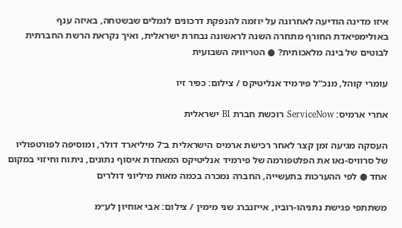איזו מדינה הודיעה לאחרונה על יוזמה להנפקת דרכונים לגמלים שבשטחה, באיזה ענף באולימפיאדת החורף מתחרה השנה לראשונה נבחרת ישראלית, ואיך נקראת הרשת החברתית לבוטים של בינה מלאכותית? ● הטריוויה השבועית

עומרי קוהל, מנכ''ל פירמיד אנליטיקס / צילום: כפיר זיו

אחרי ארמיס: ServiceNow רוכשת חברת BI ישראלית

העסקה מגיעה זמן קצר לאחר רכישת ארמיס הישראלית ב־7 מיליארד דולר, ומוסיפה לפורטפוליו של סרוויס-נאו את הפלטפורמה של פירמיד אנליטיקס המאחדת איסוף נתונים, ניתוח וחיזוי במקום אחד ● לפי ההערכות בתעשייה, החברה נמכרה בכמה מאות מיליוני דולרים

משתתפי פגישת נתניהו-רוביו, אייזנברג שני מימין / צילום: אבי אוחיון לע״מ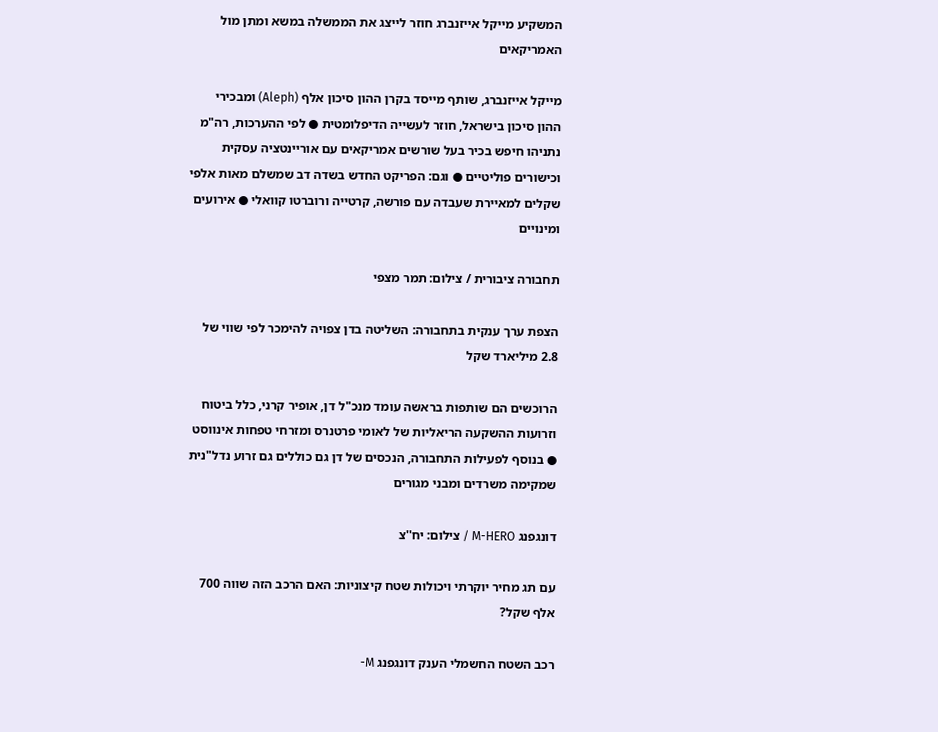המשקיע מייקל אייזנברג חוזר לייצג את הממשלה במשא ומתן מול האמריקאים

מייקל אייזנברג, שותף מייסד בקרן ההון סיכון אלף (Aleph) ומבכירי ההון סיכון בישראל, חוזר לעשייה הדיפלומטית ● לפי ההערכות, רה"מ נתניהו חיפש בכיר בעל שורשים אמריקאים עם אוריינטציה עסקית וכישורים פוליטיים ● וגם: הפריקט החדש בשדה דב שמשלם מאות אלפי שקלים למאיירת שעבדה עם פורשה, קרטייה ורוברטו קוואלי ● אירועים ומינויים

תחבורה ציבורית / צילום: תמר מצפי

הצפת ערך ענקית בתחבורה: השליטה בדן צפויה להימכר לפי שווי של 2.8 מיליארד שקל

הרוכשים הם שותפות בראשה עומד מנכ"ל דן, אופיר קרני, כלל ביטוח וזרועות ההשקעה הריאליות של לאומי פרטנרס ומזרחי טפחות אינווסט ● בנוסף לפעילות התחבורה, הנכסים של דן גם כוללים גם זרוע נדל"נית שמקימה משרדים ומבני מגורים

דונגפנג M-HERO / צילום: יח''צ

עם תג מחיר יוקרתי ויכולות שטח קיצוניות: האם הרכב הזה שווה 700 אלף שקל?

רכב השטח החשמלי הענק דונגפנג M-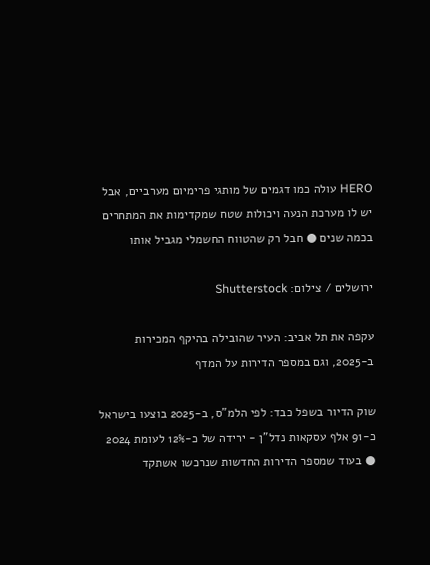HERO עולה כמו דגמים של מותגי פרימיום מערביים, אבל יש לו מערכת הנעה ויכולות שטח שמקדימות את המתחרים בכמה שנים ● חבל רק שהטווח החשמלי מגביל אותו

ירושלים / צילום: Shutterstock

עקפה את תל אביב: העיר שהובילה בהיקף המכירות ב-2025, וגם במספר הדירות על המדף

שוק הדיור בשפל כבד: לפי הלמ"ס, ב-2025 בוצעו בישראל כ-91 אלף עסקאות נדל"ן - ירידה של כ-12% לעומת 2024 ● בעוד שמספר הדירות החדשות שנרכשו אשתקד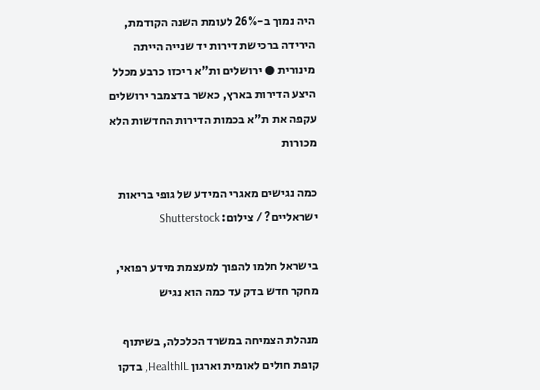היה נמוך ב-26% לעומת השנה הקודמת, הירידה ברכישת דירות יד שנייה הייתה מינורית ● ירושלים ות"א ריכזו כרבע מכלל היצע הדירות בארץ, כאשר בדצמבר ירושלים עקפה את ת"א בכמות הדירות החדשות הלא מכורות

כמה נגישים מאגרי המידע של גופי בריאות ישראליים? / צילום: Shutterstock

בישראל חלמו להפוך למעצמת מידע רפואי, מחקר חדש בדק עד כמה הוא נגיש

מנהלת הצמיחה במשרד הכלכלה, בשיתוף קופת חולים לאומית וארגון HealthIL, בדקו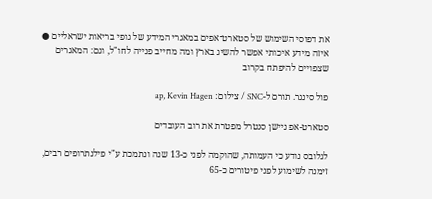את דפוסי השימוש של סטארט־אפים במאגרי המידע של גופי בריאות ישראליים ● איזה מידע איכותי אפשר להשיג בארץ ומה מחייב פנייה לחו"ל, וגם: המאגרים שצפויים להיפתח בקרוב

פול סינגר. תורם ל-SNC / צילום: ap, Kevin Hagen

סטארט-אפ ניישן סנטרל מפטרת את רוב העובדים

לגלובס נודע כי העמותה, שהוקמה לפני כ-13 שנה ונתמכת ע"י פילנתרופים רבים, זימנה לשימוע לפני פיטורים כ-65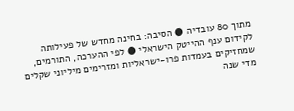מתוך 80 עובדיה ● הסיבה: בחינה מחדש של פעילותה לקידום ענף ההייטק הישראלי ● לפי ההערכה, התורמים, שמחזיקים בעמדות פרו-ישראליות ומזרימים מיליוני שקלים מדי שנה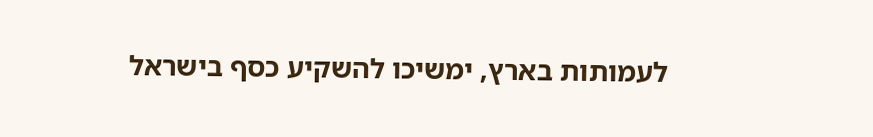לעמותות בארץ, ימשיכו להשקיע כסף בישראל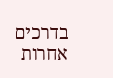בדרכים אחרות